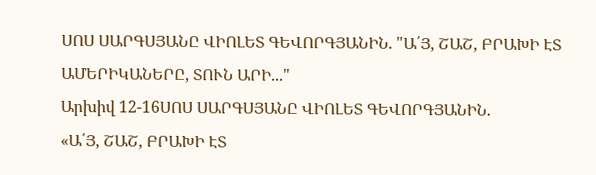ՍՈՍ ՍԱՐԳՍՅԱՆԸ ՎԻՈԼԵՏ ԳԵՎՈՐԳՅԱՆԻՆ. "Ա՛Յ, ՇԱՇ, ԲՐԱԽԻ ԷՏ ԱՄԵՐԻԿԱՆԵՐԸ, ՏՈՒՆ ԱՐԻ..."
Արխիվ 12-16ՍՈՍ ՍԱՐԳՍՅԱՆԸ ՎԻՈԼԵՏ ԳԵՎՈՐԳՅԱՆԻՆ.
«Ա՛Յ, ՇԱՇ, ԲՐԱԽԻ ԷՏ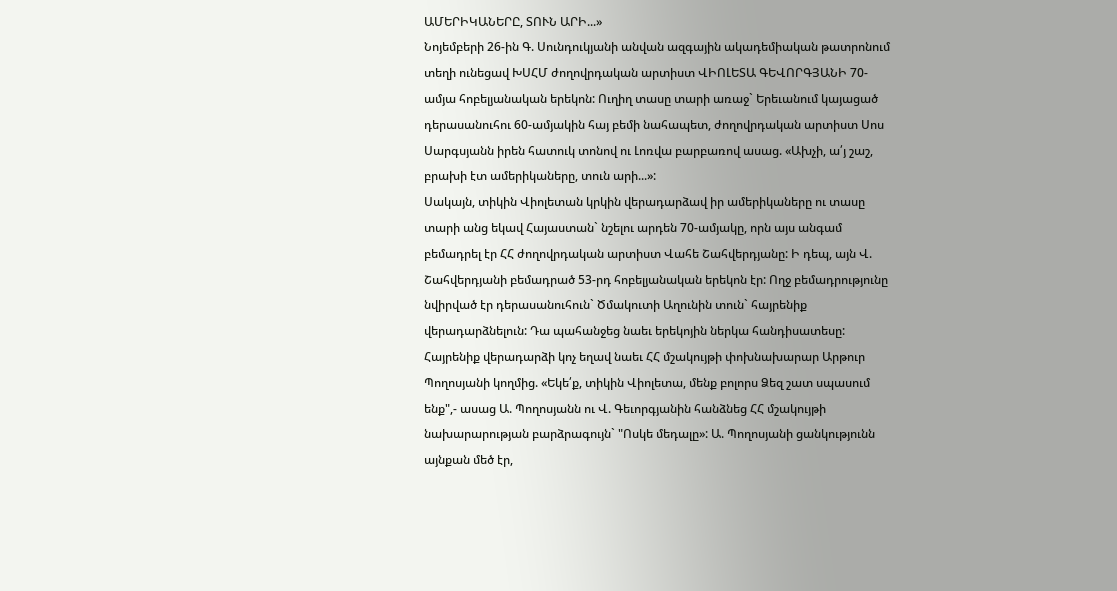ԱՄԵՐԻԿԱՆԵՐԸ, ՏՈՒՆ ԱՐԻ...»
Նոյեմբերի 26-ին Գ. Սունդուկյանի անվան ազգային ակադեմիական թատրոնում տեղի ունեցավ ԽՍՀՄ ժողովրդական արտիստ ՎԻՈԼԵՏԱ ԳԵՎՈՐԳՅԱՆԻ 70-ամյա հոբելյանական երեկոն: Ուղիղ տասը տարի առաջ` Երեւանում կայացած դերասանուհու 60-ամյակին հայ բեմի նահապետ, ժողովրդական արտիստ Սոս Սարգսյանն իրեն հատուկ տոնով ու Լոռվա բարբառով ասաց. «Ախչի, ա՛յ շաշ, բրախի էտ ամերիկաները, տուն արի...»:
Սակայն, տիկին Վիոլետան կրկին վերադարձավ իր ամերիկաները ու տասը տարի անց եկավ Հայաստան` նշելու արդեն 70-ամյակը, որն այս անգամ բեմադրել էր ՀՀ ժողովրդական արտիստ Վահե Շահվերդյանը: Ի դեպ, այն Վ. Շահվերդյանի բեմադրած 53-րդ հոբելյանական երեկոն էր: Ողջ բեմադրությունը նվիրված էր դերասանուհուն` Ծմակուտի Աղունին տուն` հայրենիք վերադարձնելուն: Դա պահանջեց նաեւ երեկոյին ներկա հանդիսատեսը: Հայրենիք վերադարձի կոչ եղավ նաեւ ՀՀ մշակույթի փոխնախարար Արթուր Պողոսյանի կողմից. «Եկե՛ք, տիկին Վիոլետա, մենք բոլորս Ձեզ շատ սպասում ենք",- ասաց Ա. Պողոսյանն ու Վ. Գեւորգյանին հանձնեց ՀՀ մշակույթի նախարարության բարձրագույն` "Ոսկե մեդալը»: Ա. Պողոսյանի ցանկությունն այնքան մեծ էր,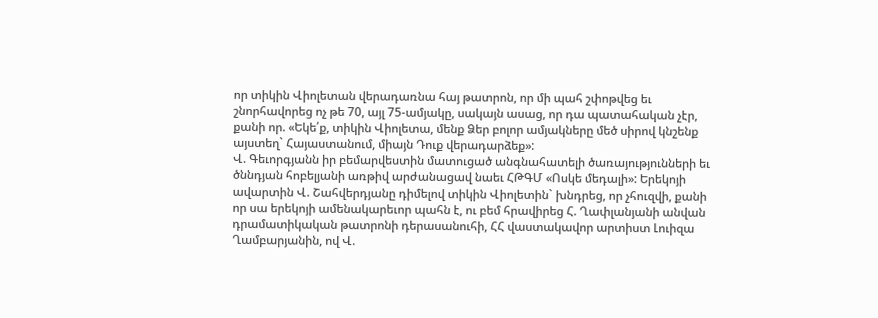որ տիկին Վիոլետան վերադառնա հայ թատրոն, որ մի պահ շփոթվեց եւ շնորհավորեց ոչ թե 70, այլ 75-ամյակը, սակայն ասաց, որ դա պատահական չէր, քանի որ. «Եկե՛ք, տիկին Վիոլետա, մենք Ձեր բոլոր ամյակները մեծ սիրով կնշենք այստեղ` Հայաստանում, միայն Դուք վերադարձեք»:
Վ. Գեւորգյանն իր բեմարվեստին մատուցած անգնահատելի ծառայությունների եւ ծննդյան հոբելյանի առթիվ արժանացավ նաեւ ՀԹԳՄ «Ոսկե մեդալի»: Երեկոյի ավարտին Վ. Շահվերդյանը դիմելով տիկին Վիոլետին` խնդրեց, որ չհուզվի, քանի որ սա երեկոյի ամենակարեւոր պահն է, ու բեմ հրավիրեց Հ. Ղափլանյանի անվան դրամատիկական թատրոնի դերասանուհի, ՀՀ վաստակավոր արտիստ Լուիզա Ղամբարյանին, ով Վ.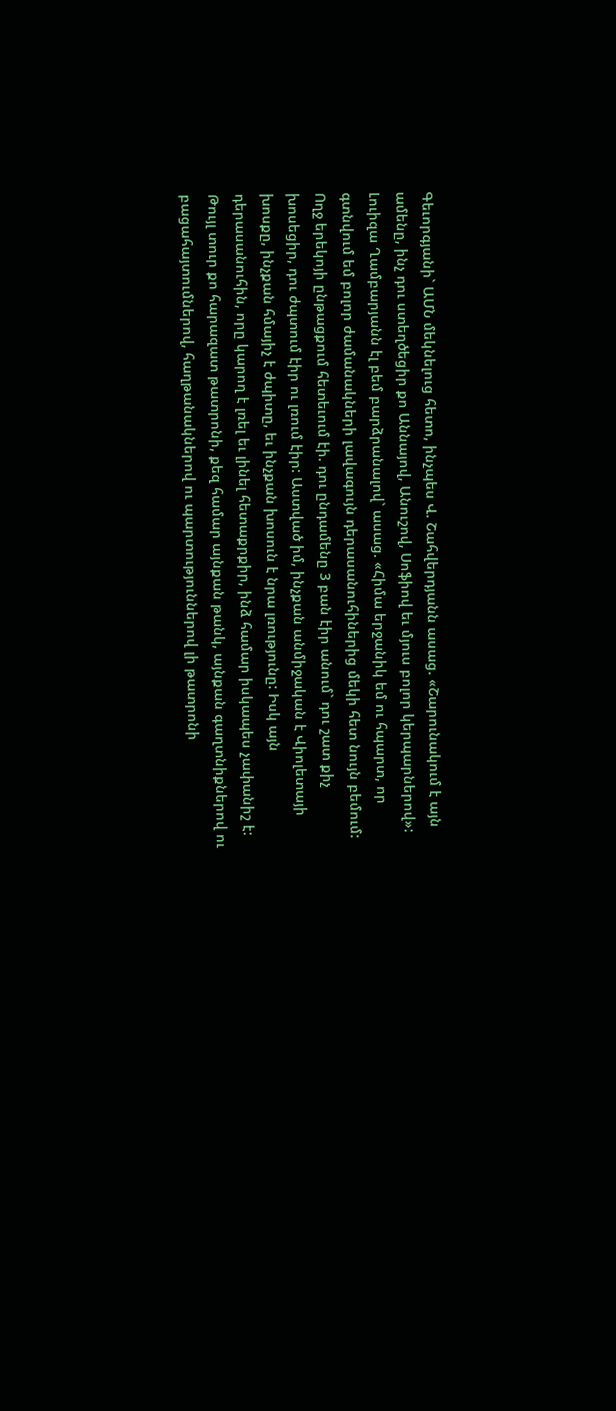Գեւորգյանի` ԱՄՆ մեկնելուց հետո, ինչպես Վ. Շահվերդյանն ասաց. «Շարունակում է այն ամենը, ինչ դու ստեղծեցիր քո Աննայով, Անուշով, Սոֆիով եւ մյուս բոլոր կերպարներով»: Լուիզա Ղամբարյանն էլ բեմ բարձրանալով` ասաց. «Հիմա երջանիկ եմ ու հպարտ, որ գտնվում եմ բոլոր ժամանակների լավագույն դերասանուհիներից մեկի հետ նույն բեմում: Ողջ երեկոյի ընթացքում հետեւում էի. դու ընդամենը 3 բան էիր անում` դու շատ քիչ խոսեցիր, դու ժպտում էիր ու լռում էիր: Աստված իմ, ինչքան անմիջական է Վիոլետայի խոսքը, ինչքան հմայիչ է ժպիտը, եւ ինչքան խոսուն է նրա լռությունը: Իսկ այն դերասանուհին, որը կարող է լռել եւ լինել հետաքրքիր, ինձ համար իսկապես չափանիշ է: Թույլ տուր քո հարազատ թատրոնի, քեզ համար այնքան թանկ, այնքան գաղտնիքներով ու բացահայտումներով, հաղթանակներով ու պարտություններով լի թատրոնի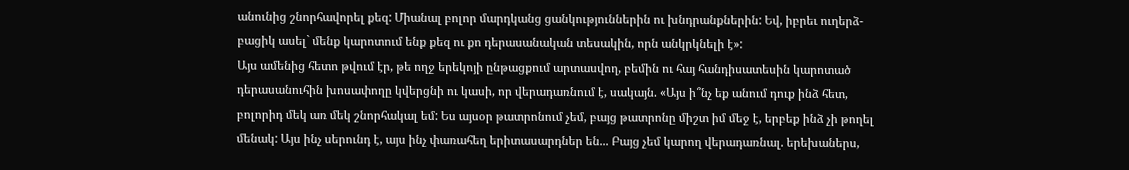անունից շնորհավորել քեզ: Միանալ բոլոր մարդկանց ցանկություններին ու խնդրանքներին: Եվ, իբրեւ ուղերձ-բացիկ ասել` մենք կարոտում ենք քեզ ու քո դերասանական տեսակին, որն անկրկնելի է»:
Այս ամենից հետո թվում էր, թե ողջ երեկոյի ընթացքում արտասվող, բեմին ու հայ հանդիսատեսին կարոտած դերասանուհին խոսափողը կվերցնի ու կասի, որ վերադառնում է, սակայն. «Այս ի՞նչ եք անում դուք ինձ հետ, բոլորիդ մեկ առ մեկ շնորհակալ եմ: Ես այսօր թատրոնում չեմ, բայց թատրոնը միշտ իմ մեջ է, երբեք ինձ չի թողել մենակ: Այս ինչ սերունդ է, այս ինչ փառահեղ երիտասարդներ են... Բայց չեմ կարող վերադառնալ. երեխաներս,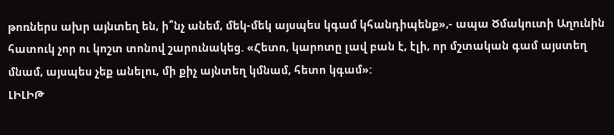թոռներս ախր այնտեղ են, ի՞նչ անեմ, մեկ-մեկ այսպես կգամ կհանդիպենք»,- ապա Ծմակուտի Աղունին հատուկ չոր ու կոշտ տոնով շարունակեց. «Հետո, կարոտը լավ բան է, էլի, որ մշտական գամ այստեղ մնամ, այսպես չեք անելու, մի քիչ այնտեղ կմնամ, հետո կգամ»:
ԼԻԼԻԹ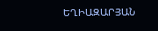ԵՂԻԱԶԱՐՅԱՆ